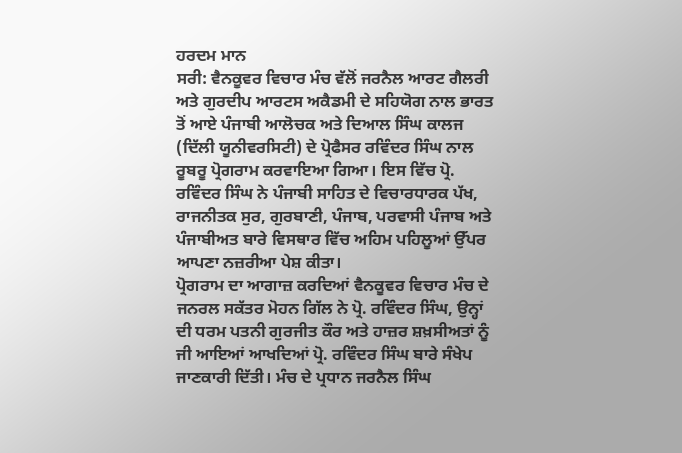ਹਰਦਮ ਮਾਨ
ਸਰੀ: ਵੈਨਕੂਵਰ ਵਿਚਾਰ ਮੰਚ ਵੱਲੋਂ ਜਰਨੈਲ ਆਰਟ ਗੈਲਰੀ ਅਤੇ ਗੁਰਦੀਪ ਆਰਟਸ ਅਕੈਡਮੀ ਦੇ ਸਹਿਯੋਗ ਨਾਲ ਭਾਰਤ ਤੋਂ ਆਏ ਪੰਜਾਬੀ ਆਲੋਚਕ ਅਤੇ ਦਿਆਲ ਸਿੰਘ ਕਾਲਜ (ਦਿੱਲੀ ਯੂਨੀਵਰਸਿਟੀ) ਦੇ ਪ੍ਰੋਫੈਸਰ ਰਵਿੰਦਰ ਸਿੰਘ ਨਾਲ ਰੂਬਰੂ ਪ੍ਰੋਗਰਾਮ ਕਰਵਾਇਆ ਗਿਆ। ਇਸ ਵਿੱਚ ਪ੍ਰੋ. ਰਵਿੰਦਰ ਸਿੰਘ ਨੇ ਪੰਜਾਬੀ ਸਾਹਿਤ ਦੇ ਵਿਚਾਰਧਾਰਕ ਪੱਖ, ਰਾਜਨੀਤਕ ਸੁਰ, ਗੁਰਬਾਣੀ, ਪੰਜਾਬ, ਪਰਵਾਸੀ ਪੰਜਾਬ ਅਤੇ ਪੰਜਾਬੀਅਤ ਬਾਰੇ ਵਿਸਥਾਰ ਵਿੱਚ ਅਹਿਮ ਪਹਿਲੂਆਂ ਉੱਪਰ ਆਪਣਾ ਨਜ਼ਰੀਆ ਪੇਸ਼ ਕੀਤਾ।
ਪ੍ਰੋਗਰਾਮ ਦਾ ਆਗਾਜ਼ ਕਰਦਿਆਂ ਵੈਨਕੂਵਰ ਵਿਚਾਰ ਮੰਚ ਦੇ ਜਨਰਲ ਸਕੱਤਰ ਮੋਹਨ ਗਿੱਲ ਨੇ ਪ੍ਰੋ. ਰਵਿੰਦਰ ਸਿੰਘ, ਉਨ੍ਹਾਂ ਦੀ ਧਰਮ ਪਤਨੀ ਗੁਰਜੀਤ ਕੌਰ ਅਤੇ ਹਾਜ਼ਰ ਸ਼ਖ਼ਸੀਅਤਾਂ ਨੂੰ ਜੀ ਆਇਆਂ ਆਖਦਿਆਂ ਪ੍ਰੋ. ਰਵਿੰਦਰ ਸਿੰਘ ਬਾਰੇ ਸੰਖੇਪ ਜਾਣਕਾਰੀ ਦਿੱਤੀ। ਮੰਚ ਦੇ ਪ੍ਰਧਾਨ ਜਰਨੈਲ ਸਿੰਘ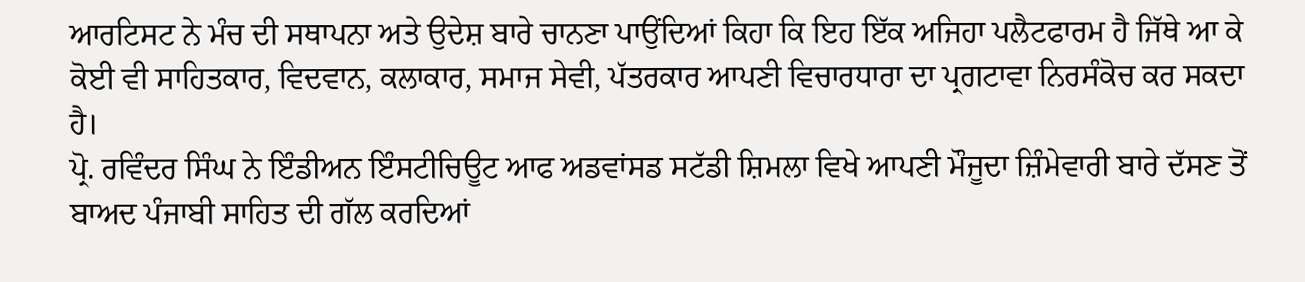ਆਰਟਿਸਟ ਨੇ ਮੰਚ ਦੀ ਸਥਾਪਨਾ ਅਤੇ ਉਦੇਸ਼ ਬਾਰੇ ਚਾਨਣਾ ਪਾਉਂਦਿਆਂ ਕਿਹਾ ਕਿ ਇਹ ਇੱਕ ਅਜਿਹਾ ਪਲੈਟਫਾਰਮ ਹੈ ਜਿੱਥੇ ਆ ਕੇ ਕੋਈ ਵੀ ਸਾਹਿਤਕਾਰ, ਵਿਦਵਾਨ, ਕਲਾਕਾਰ, ਸਮਾਜ ਸੇਵੀ, ਪੱਤਰਕਾਰ ਆਪਣੀ ਵਿਚਾਰਧਾਰਾ ਦਾ ਪ੍ਰਗਟਾਵਾ ਨਿਰਸੰਕੋਚ ਕਰ ਸਕਦਾ ਹੈ।
ਪ੍ਰੋ. ਰਵਿੰਦਰ ਸਿੰਘ ਨੇ ਇੰਡੀਅਨ ਇੰਸਟੀਚਿਊਟ ਆਫ ਅਡਵਾਂਸਡ ਸਟੱਡੀ ਸ਼ਿਮਲਾ ਵਿਖੇ ਆਪਣੀ ਮੌਜੂਦਾ ਜ਼ਿੰਮੇਵਾਰੀ ਬਾਰੇ ਦੱਸਣ ਤੋਂ ਬਾਅਦ ਪੰਜਾਬੀ ਸਾਹਿਤ ਦੀ ਗੱਲ ਕਰਦਿਆਂ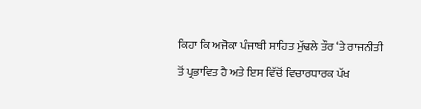ਕਿਹਾ ਕਿ ਅਜੋਕਾ ਪੰਜਾਬੀ ਸਾਹਿਤ ਮੁੱਢਲੇ ਤੌਰ ‘ਤੇ ਰਾਜਨੀਤੀ ਤੋਂ ਪ੍ਰਭਾਵਿਤ ਹੈ ਅਤੇ ਇਸ ਵਿੱਚੋਂ ਵਿਚਾਰਧਾਰਕ ਪੱਖ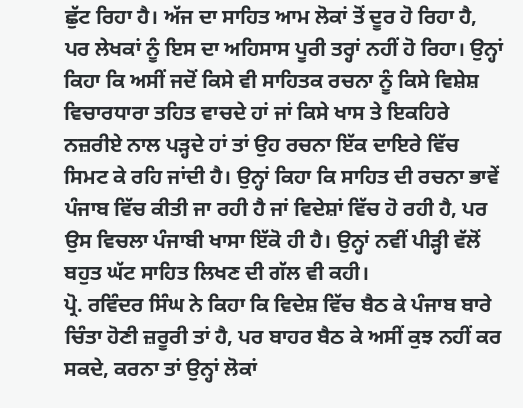ਛੁੱਟ ਰਿਹਾ ਹੈ। ਅੱਜ ਦਾ ਸਾਹਿਤ ਆਮ ਲੋਕਾਂ ਤੋਂ ਦੂਰ ਹੋ ਰਿਹਾ ਹੈ, ਪਰ ਲੇਖਕਾਂ ਨੂੰ ਇਸ ਦਾ ਅਹਿਸਾਸ ਪੂਰੀ ਤਰ੍ਹਾਂ ਨਹੀਂ ਹੋ ਰਿਹਾ। ਉਨ੍ਹਾਂ ਕਿਹਾ ਕਿ ਅਸੀਂ ਜਦੋਂ ਕਿਸੇ ਵੀ ਸਾਹਿਤਕ ਰਚਨਾ ਨੂੰ ਕਿਸੇ ਵਿਸ਼ੇਸ਼ ਵਿਚਾਰਧਾਰਾ ਤਹਿਤ ਵਾਚਦੇ ਹਾਂ ਜਾਂ ਕਿਸੇ ਖਾਸ ਤੇ ਇਕਹਿਰੇ ਨਜ਼ਰੀਏ ਨਾਲ ਪੜ੍ਹਦੇ ਹਾਂ ਤਾਂ ਉਹ ਰਚਨਾ ਇੱਕ ਦਾਇਰੇ ਵਿੱਚ ਸਿਮਟ ਕੇ ਰਹਿ ਜਾਂਦੀ ਹੈ। ਉਨ੍ਹਾਂ ਕਿਹਾ ਕਿ ਸਾਹਿਤ ਦੀ ਰਚਨਾ ਭਾਵੇਂ ਪੰਜਾਬ ਵਿੱਚ ਕੀਤੀ ਜਾ ਰਹੀ ਹੈ ਜਾਂ ਵਿਦੇਸ਼ਾਂ ਵਿੱਚ ਹੋ ਰਹੀ ਹੈ, ਪਰ ਉਸ ਵਿਚਲਾ ਪੰਜਾਬੀ ਖਾਸਾ ਇੱਕੋ ਹੀ ਹੈ। ਉਨ੍ਹਾਂ ਨਵੀਂ ਪੀੜ੍ਹੀ ਵੱਲੋਂ ਬਹੁਤ ਘੱਟ ਸਾਹਿਤ ਲਿਖਣ ਦੀ ਗੱਲ ਵੀ ਕਹੀ।
ਪ੍ਰੋ. ਰਵਿੰਦਰ ਸਿੰਘ ਨੇ ਕਿਹਾ ਕਿ ਵਿਦੇਸ਼ ਵਿੱਚ ਬੈਠ ਕੇ ਪੰਜਾਬ ਬਾਰੇ ਚਿੰਤਾ ਹੋਣੀ ਜ਼ਰੂਰੀ ਤਾਂ ਹੈ, ਪਰ ਬਾਹਰ ਬੈਠ ਕੇ ਅਸੀਂ ਕੁਝ ਨਹੀਂ ਕਰ ਸਕਦੇ, ਕਰਨਾ ਤਾਂ ਉਨ੍ਹਾਂ ਲੋਕਾਂ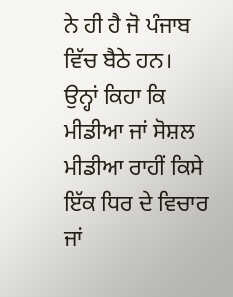ਨੇ ਹੀ ਹੈ ਜੋ ਪੰਜਾਬ ਵਿੱਚ ਬੈਠੇ ਹਨ। ਉਨ੍ਹਾਂ ਕਿਹਾ ਕਿ ਮੀਡੀਆ ਜਾਂ ਸੋਸ਼ਲ ਮੀਡੀਆ ਰਾਹੀਂ ਕਿਸੇ ਇੱਕ ਧਿਰ ਦੇ ਵਿਚਾਰ ਜਾਂ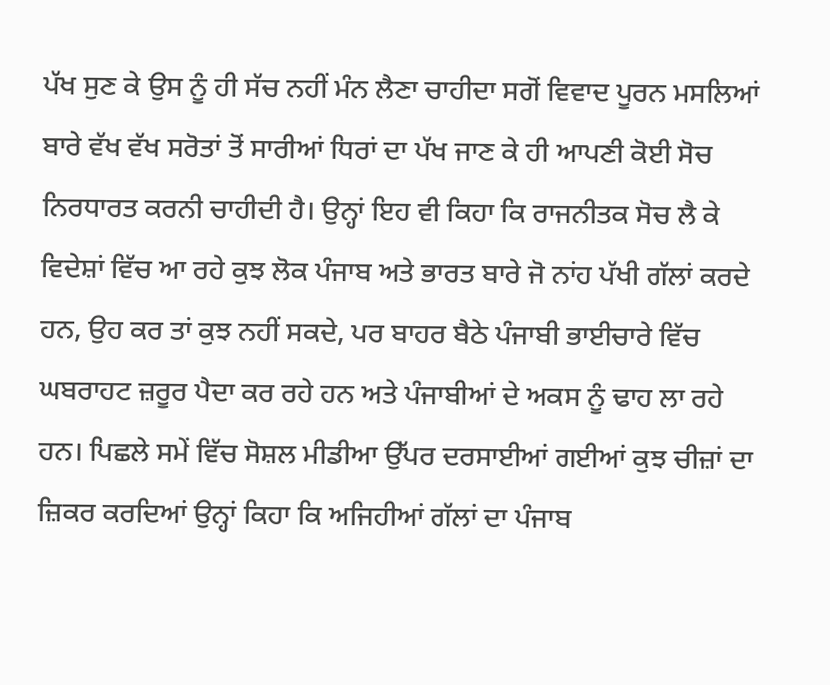ਪੱਖ ਸੁਣ ਕੇ ਉਸ ਨੂੰ ਹੀ ਸੱਚ ਨਹੀਂ ਮੰਨ ਲੈਣਾ ਚਾਹੀਦਾ ਸਗੋਂ ਵਿਵਾਦ ਪੂਰਨ ਮਸਲਿਆਂ ਬਾਰੇ ਵੱਖ ਵੱਖ ਸਰੋਤਾਂ ਤੋਂ ਸਾਰੀਆਂ ਧਿਰਾਂ ਦਾ ਪੱਖ ਜਾਣ ਕੇ ਹੀ ਆਪਣੀ ਕੋਈ ਸੋਚ ਨਿਰਧਾਰਤ ਕਰਨੀ ਚਾਹੀਦੀ ਹੈ। ਉਨ੍ਹਾਂ ਇਹ ਵੀ ਕਿਹਾ ਕਿ ਰਾਜਨੀਤਕ ਸੋਚ ਲੈ ਕੇ ਵਿਦੇਸ਼ਾਂ ਵਿੱਚ ਆ ਰਹੇ ਕੁਝ ਲੋਕ ਪੰਜਾਬ ਅਤੇ ਭਾਰਤ ਬਾਰੇ ਜੋ ਨਾਂਹ ਪੱਖੀ ਗੱਲਾਂ ਕਰਦੇ ਹਨ, ਉਹ ਕਰ ਤਾਂ ਕੁਝ ਨਹੀਂ ਸਕਦੇ, ਪਰ ਬਾਹਰ ਬੈਠੇ ਪੰਜਾਬੀ ਭਾਈਚਾਰੇ ਵਿੱਚ ਘਬਰਾਹਟ ਜ਼ਰੂਰ ਪੈਦਾ ਕਰ ਰਹੇ ਹਨ ਅਤੇ ਪੰਜਾਬੀਆਂ ਦੇ ਅਕਸ ਨੂੰ ਢਾਹ ਲਾ ਰਹੇ ਹਨ। ਪਿਛਲੇ ਸਮੇਂ ਵਿੱਚ ਸੋਸ਼ਲ ਮੀਡੀਆ ਉੱਪਰ ਦਰਸਾਈਆਂ ਗਈਆਂ ਕੁਝ ਚੀਜ਼ਾਂ ਦਾ ਜ਼ਿਕਰ ਕਰਦਿਆਂ ਉਨ੍ਹਾਂ ਕਿਹਾ ਕਿ ਅਜਿਹੀਆਂ ਗੱਲਾਂ ਦਾ ਪੰਜਾਬ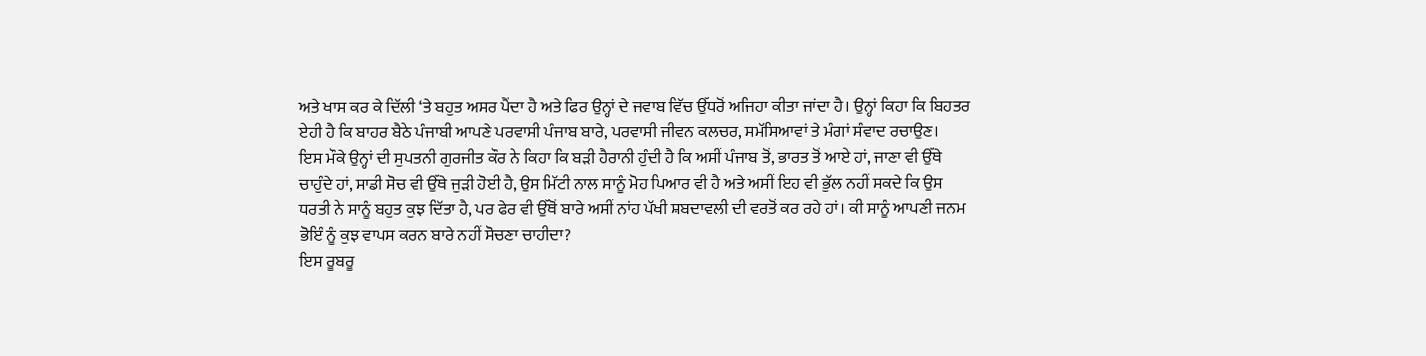ਅਤੇ ਖਾਸ ਕਰ ਕੇ ਦਿੱਲੀ ‘ਤੇ ਬਹੁਤ ਅਸਰ ਪੈਂਦਾ ਹੈ ਅਤੇ ਫਿਰ ਉਨ੍ਹਾਂ ਦੇ ਜਵਾਬ ਵਿੱਚ ਉੱਧਰੋਂ ਅਜਿਹਾ ਕੀਤਾ ਜਾਂਦਾ ਹੈ। ਉਨ੍ਹਾਂ ਕਿਹਾ ਕਿ ਬਿਹਤਰ ਏਹੀ ਹੈ ਕਿ ਬਾਹਰ ਬੈਠੇ ਪੰਜਾਬੀ ਆਪਣੇ ਪਰਵਾਸੀ ਪੰਜਾਬ ਬਾਰੇ, ਪਰਵਾਸੀ ਜੀਵਨ ਕਲਚਰ, ਸਮੱਸਿਆਵਾਂ ਤੇ ਮੰਗਾਂ ਸੰਵਾਦ ਰਚਾਉਣ।
ਇਸ ਮੌਕੇ ਉਨ੍ਹਾਂ ਦੀ ਸੁਪਤਨੀ ਗੁਰਜੀਤ ਕੌਰ ਨੇ ਕਿਹਾ ਕਿ ਬੜੀ ਹੈਰਾਨੀ ਹੁੰਦੀ ਹੈ ਕਿ ਅਸੀਂ ਪੰਜਾਬ ਤੋਂ, ਭਾਰਤ ਤੋਂ ਆਏ ਹਾਂ, ਜਾਣਾ ਵੀ ਉੱਥੇ ਚਾਹੁੰਦੇ ਹਾਂ, ਸਾਡੀ ਸੋਚ ਵੀ ਉੱਥੇ ਜੁੜੀ ਹੋਈ ਹੈ, ਉਸ ਮਿੱਟੀ ਨਾਲ ਸਾਨੂੰ ਮੋਹ ਪਿਆਰ ਵੀ ਹੈ ਅਤੇ ਅਸੀਂ ਇਹ ਵੀ ਭੁੱਲ ਨਹੀਂ ਸਕਦੇ ਕਿ ਉਸ ਧਰਤੀ ਨੇ ਸਾਨੂੰ ਬਹੁਤ ਕੁਝ ਦਿੱਤਾ ਹੈ, ਪਰ ਫੇਰ ਵੀ ਉੱਥੋਂ ਬਾਰੇ ਅਸੀਂ ਨਾਂਹ ਪੱਖੀ ਸ਼ਬਦਾਵਲੀ ਦੀ ਵਰਤੋਂ ਕਰ ਰਹੇ ਹਾਂ। ਕੀ ਸਾਨੂੰ ਆਪਣੀ ਜਨਮ ਭੋਇੰ ਨੂੰ ਕੁਝ ਵਾਪਸ ਕਰਨ ਬਾਰੇ ਨਹੀਂ ਸੋਚਣਾ ਚਾਹੀਦਾ?
ਇਸ ਰੂਬਰੂ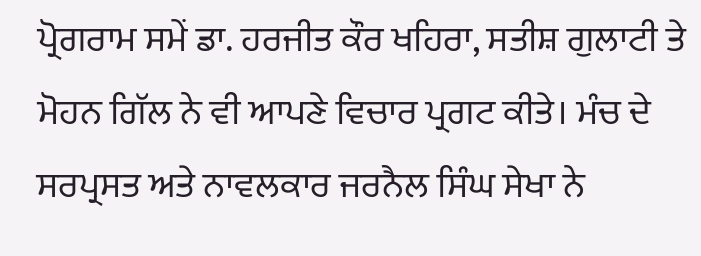ਪ੍ਰੋਗਰਾਮ ਸਮੇਂ ਡਾ. ਹਰਜੀਤ ਕੌਰ ਖਹਿਰਾ, ਸਤੀਸ਼ ਗੁਲਾਟੀ ਤੇ ਮੋਹਨ ਗਿੱਲ ਨੇ ਵੀ ਆਪਣੇ ਵਿਚਾਰ ਪ੍ਰਗਟ ਕੀਤੇ। ਮੰਚ ਦੇ ਸਰਪ੍ਰਸਤ ਅਤੇ ਨਾਵਲਕਾਰ ਜਰਨੈਲ ਸਿੰਘ ਸੇਖਾ ਨੇ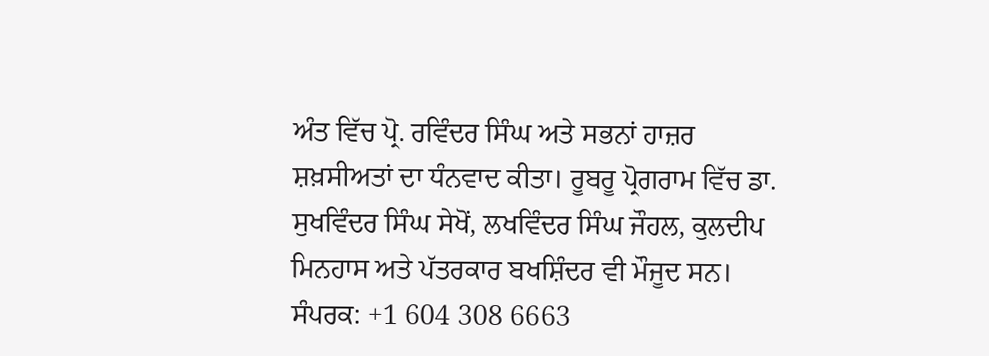ਅੰਤ ਵਿੱਚ ਪ੍ਰੋ. ਰਵਿੰਦਰ ਸਿੰਘ ਅਤੇ ਸਭਨਾਂ ਹਾਜ਼ਰ ਸ਼ਖ਼ਸੀਅਤਾਂ ਦਾ ਧੰਨਵਾਦ ਕੀਤਾ। ਰੂਬਰੂ ਪ੍ਰੋਗਰਾਮ ਵਿੱਚ ਡਾ. ਸੁਖਵਿੰਦਰ ਸਿੰਘ ਸੇਖੋਂ, ਲਖਵਿੰਦਰ ਸਿੰਘ ਜੌਹਲ, ਕੁਲਦੀਪ ਮਿਨਹਾਸ ਅਤੇ ਪੱਤਰਕਾਰ ਬਖਸ਼ਿੰਦਰ ਵੀ ਮੌਜੂਦ ਸਨ।
ਸੰਪਰਕ: +1 604 308 6663